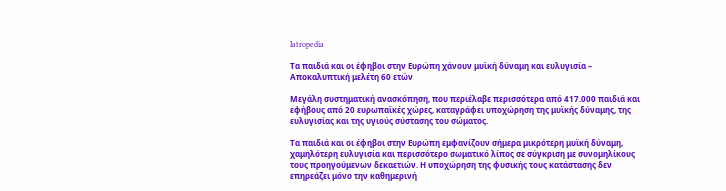Iatropedia

Τα παιδιά και οι έφηβοι στην Ευρώπη χάνουν μυϊκή δύναμη και ευλυγισία – Αποκαλυπτική μελέτη 60 ετών

Μεγάλη συστηματική ανασκόπηση, που περιέλαβε περισσότερα από 417.000 παιδιά και εφήβους από 20 ευρωπαϊκές χώρες, καταγράφει υποχώρηση της μυϊκής δύναμης, της ευλυγισίας και της υγιούς σύστασης του σώματος.

Τα παιδιά και οι έφηβοι στην Ευρώπη εμφανίζουν σήμερα μικρότερη μυϊκή δύναμη, χαμηλότερη ευλυγισία και περισσότερο σωματικό λίπος σε σύγκριση με συνομηλίκους τους προηγούμενων δεκαετιών. Η υποχώρηση της φυσικής τους κατάστασης δεν επηρεάζει μόνο την καθημερινή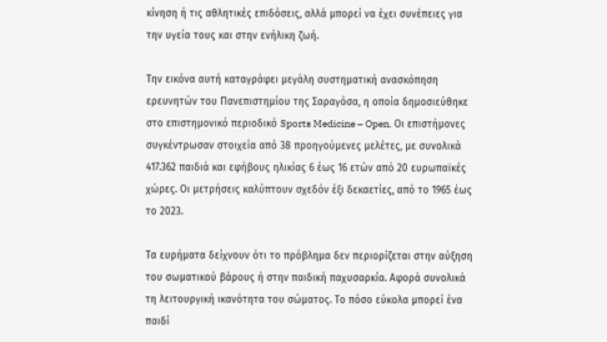κίνηση ή τις αθλητικές επιδόσεις, αλλά μπορεί να έχει συνέπειες για την υγεία τους και στην ενήλικη ζωή.

Την εικόνα αυτή καταγράφει μεγάλη συστηματική ανασκόπηση ερευνητών του Πανεπιστημίου της Σαραγόσα, η οποία δημοσιεύθηκε στο επιστημονικό περιοδικό Sports Medicine – Open. Οι επιστήμονες συγκέντρωσαν στοιχεία από 38 προηγούμενες μελέτες, με συνολικά 417.362 παιδιά και εφήβους ηλικίας 6 έως 16 ετών από 20 ευρωπαϊκές χώρες. Οι μετρήσεις καλύπτουν σχεδόν έξι δεκαετίες, από το 1965 έως το 2023.

Τα ευρήματα δείχνουν ότι το πρόβλημα δεν περιορίζεται στην αύξηση του σωματικού βάρους ή στην παιδική παχυσαρκία. Αφορά συνολικά τη λειτουργική ικανότητα του σώματος. Το πόσο εύκολα μπορεί ένα παιδί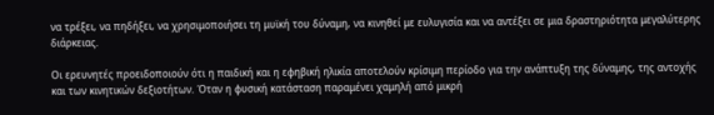να τρέξει, να πηδήξει, να χρησιμοποιήσει τη μυϊκή του δύναμη, να κινηθεί με ευλυγισία και να αντέξει σε μια δραστηριότητα μεγαλύτερης διάρκειας.

Οι ερευνητές προειδοποιούν ότι η παιδική και η εφηβική ηλικία αποτελούν κρίσιμη περίοδο για την ανάπτυξη της δύναμης, της αντοχής και των κινητικών δεξιοτήτων. Όταν η φυσική κατάσταση παραμένει χαμηλή από μικρή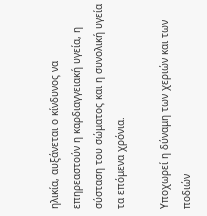ηλικία, αυξάνεται ο κίνδυνος να επηρεαστούν η καρδιαγγειακή υγεία, η σύσταση του σώματος και η συνολική υγεία τα επόμενα χρόνια.

Υποχωρεί η δύναμη των χεριών και των ποδιών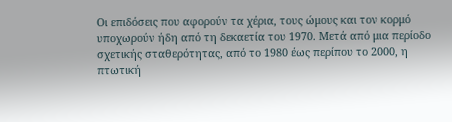Οι επιδόσεις που αφορούν τα χέρια, τους ώμους και τον κορμό υποχωρούν ήδη από τη δεκαετία του 1970. Μετά από μια περίοδο σχετικής σταθερότητας, από το 1980 έως περίπου το 2000, η πτωτική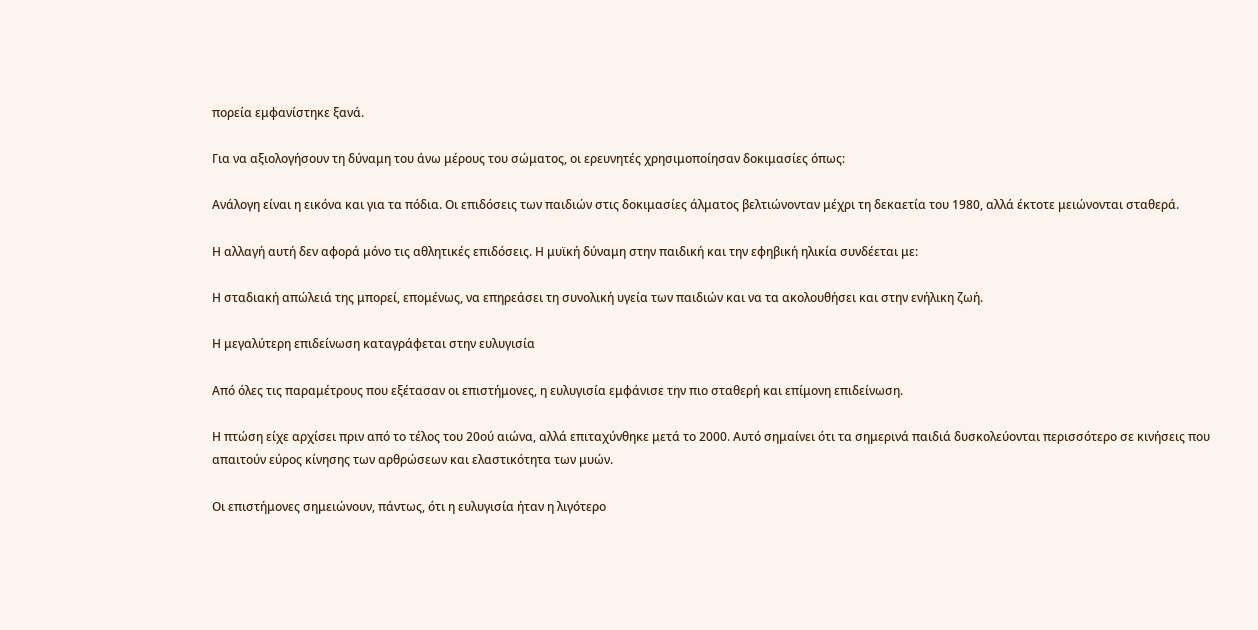πορεία εμφανίστηκε ξανά.

Για να αξιολογήσουν τη δύναμη του άνω μέρους του σώματος, οι ερευνητές χρησιμοποίησαν δοκιμασίες όπως:

Ανάλογη είναι η εικόνα και για τα πόδια. Οι επιδόσεις των παιδιών στις δοκιμασίες άλματος βελτιώνονταν μέχρι τη δεκαετία του 1980, αλλά έκτοτε μειώνονται σταθερά.

Η αλλαγή αυτή δεν αφορά μόνο τις αθλητικές επιδόσεις. Η μυϊκή δύναμη στην παιδική και την εφηβική ηλικία συνδέεται με:

Η σταδιακή απώλειά της μπορεί, επομένως, να επηρεάσει τη συνολική υγεία των παιδιών και να τα ακολουθήσει και στην ενήλικη ζωή.

Η μεγαλύτερη επιδείνωση καταγράφεται στην ευλυγισία

Από όλες τις παραμέτρους που εξέτασαν οι επιστήμονες, η ευλυγισία εμφάνισε την πιο σταθερή και επίμονη επιδείνωση.

Η πτώση είχε αρχίσει πριν από το τέλος του 20ού αιώνα, αλλά επιταχύνθηκε μετά το 2000. Αυτό σημαίνει ότι τα σημερινά παιδιά δυσκολεύονται περισσότερο σε κινήσεις που απαιτούν εύρος κίνησης των αρθρώσεων και ελαστικότητα των μυών.

Οι επιστήμονες σημειώνουν, πάντως, ότι η ευλυγισία ήταν η λιγότερο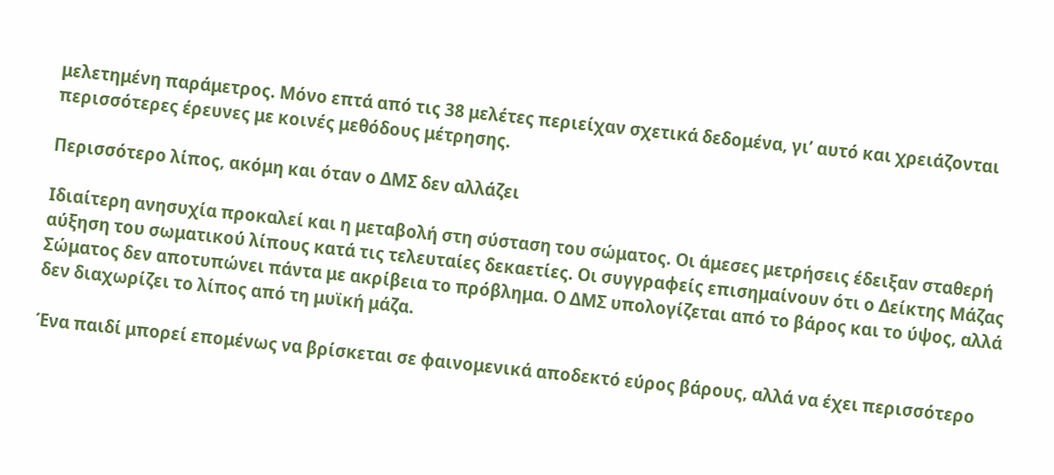μελετημένη παράμετρος. Μόνο επτά από τις 38 μελέτες περιείχαν σχετικά δεδομένα, γι’ αυτό και χρειάζονται περισσότερες έρευνες με κοινές μεθόδους μέτρησης.

Περισσότερο λίπος, ακόμη και όταν ο ΔΜΣ δεν αλλάζει

Ιδιαίτερη ανησυχία προκαλεί και η μεταβολή στη σύσταση του σώματος. Οι άμεσες μετρήσεις έδειξαν σταθερή αύξηση του σωματικού λίπους κατά τις τελευταίες δεκαετίες. Οι συγγραφείς επισημαίνουν ότι ο Δείκτης Μάζας Σώματος δεν αποτυπώνει πάντα με ακρίβεια το πρόβλημα. Ο ΔΜΣ υπολογίζεται από το βάρος και το ύψος, αλλά δεν διαχωρίζει το λίπος από τη μυϊκή μάζα.

Ένα παιδί μπορεί επομένως να βρίσκεται σε φαινομενικά αποδεκτό εύρος βάρους, αλλά να έχει περισσότερο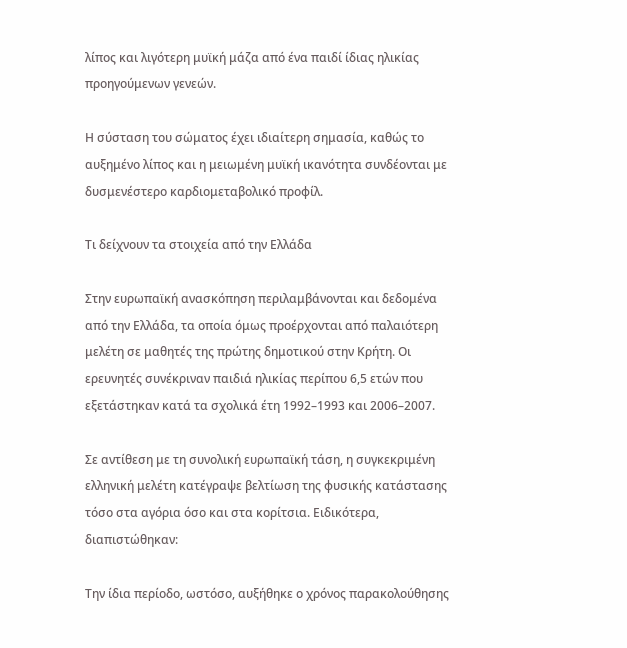λίπος και λιγότερη μυϊκή μάζα από ένα παιδί ίδιας ηλικίας προηγούμενων γενεών.

Η σύσταση του σώματος έχει ιδιαίτερη σημασία, καθώς το αυξημένο λίπος και η μειωμένη μυϊκή ικανότητα συνδέονται με δυσμενέστερο καρδιομεταβολικό προφίλ.

Τι δείχνουν τα στοιχεία από την Ελλάδα

Στην ευρωπαϊκή ανασκόπηση περιλαμβάνονται και δεδομένα από την Ελλάδα, τα οποία όμως προέρχονται από παλαιότερη μελέτη σε μαθητές της πρώτης δημοτικού στην Κρήτη. Οι ερευνητές συνέκριναν παιδιά ηλικίας περίπου 6,5 ετών που εξετάστηκαν κατά τα σχολικά έτη 1992–1993 και 2006–2007.

Σε αντίθεση με τη συνολική ευρωπαϊκή τάση, η συγκεκριμένη ελληνική μελέτη κατέγραψε βελτίωση της φυσικής κατάστασης τόσο στα αγόρια όσο και στα κορίτσια. Ειδικότερα, διαπιστώθηκαν:

Την ίδια περίοδο, ωστόσο, αυξήθηκε ο χρόνος παρακολούθησης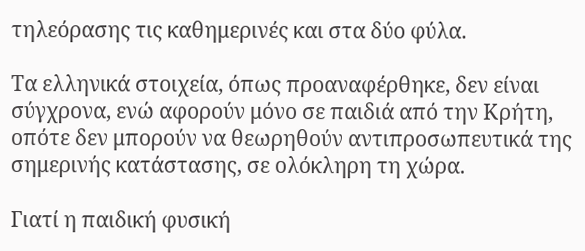τηλεόρασης τις καθημερινές και στα δύο φύλα.

Τα ελληνικά στοιχεία, όπως προαναφέρθηκε, δεν είναι σύγχρονα, ενώ αφορούν μόνο σε παιδιά από την Κρήτη, οπότε δεν μπορούν να θεωρηθούν αντιπροσωπευτικά της σημερινής κατάστασης, σε ολόκληρη τη χώρα.

Γιατί η παιδική φυσική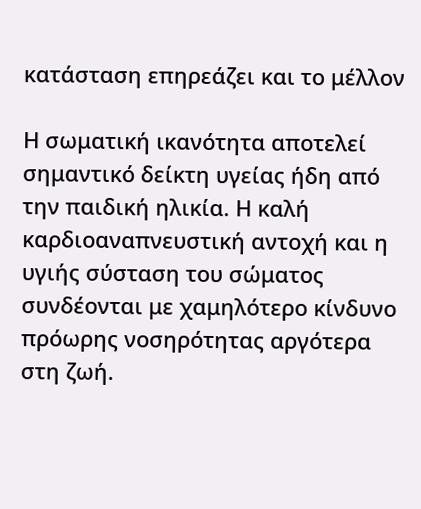κατάσταση επηρεάζει και το μέλλον

Η σωματική ικανότητα αποτελεί σημαντικό δείκτη υγείας ήδη από την παιδική ηλικία. Η καλή καρδιοαναπνευστική αντοχή και η υγιής σύσταση του σώματος συνδέονται με χαμηλότερο κίνδυνο πρόωρης νοσηρότητας αργότερα στη ζωή.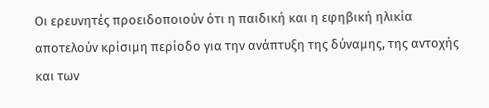Οι ερευνητές προειδοποιούν ότι η παιδική και η εφηβική ηλικία αποτελούν κρίσιμη περίοδο για την ανάπτυξη της δύναμης, της αντοχής και των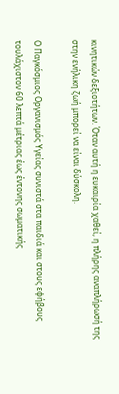κινητικών δεξιοτήτων. Όταν αυτή η ευκαιρία χαθεί, η πλήρης αναπλήρωσή της στην ενήλικη ζωή μπορεί να είναι δύσκολη.

Ο Παγκόσμιος Οργανισμός Υγείας συνιστά στα παιδιά και στους εφήβους τουλάχιστον 60 λεπτά μέτριας έως έντονης σωματικής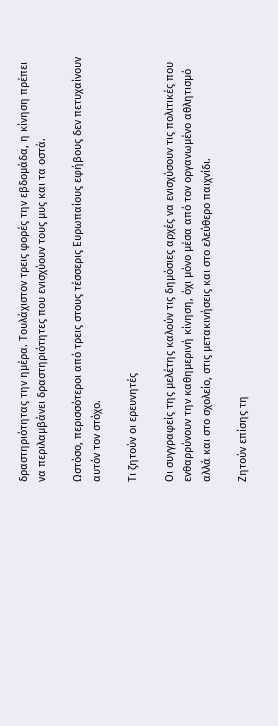δραστηριότητας την ημέρα. Τουλάχιστον τρεις φορές την εβδομάδα, η κίνηση πρέπει να περιλαμβάνει δραστηριότητες που ενισχύουν τους μυς και τα οστά.

Ωστόσο, περισσότεροι από τρεις στους τέσσερις Ευρωπαίους εφήβους δεν πετυχαίνουν αυτόν τον στόχο.

Τι ζητούν οι ερευνητές

Οι συγγραφείς της μελέτης καλούν τις δημόσιες αρχές να ενισχύσουν τις πολιτικές που ενθαρρύνουν την καθημερινή κίνηση, όχι μόνο μέσα από τον οργανωμένο αθλητισμό αλλά και στο σχολείο, στις μετακινήσεις και στο ελεύθερο παιχνίδι.

Ζητούν επίσης τη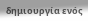δημιουργία ενός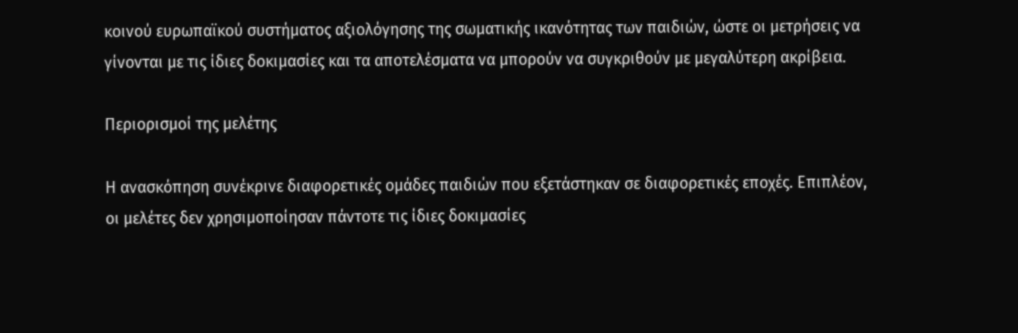κοινού ευρωπαϊκού συστήματος αξιολόγησης της σωματικής ικανότητας των παιδιών, ώστε οι μετρήσεις να γίνονται με τις ίδιες δοκιμασίες και τα αποτελέσματα να μπορούν να συγκριθούν με μεγαλύτερη ακρίβεια.

Περιορισμοί της μελέτης

Η ανασκόπηση συνέκρινε διαφορετικές ομάδες παιδιών που εξετάστηκαν σε διαφορετικές εποχές. Επιπλέον, οι μελέτες δεν χρησιμοποίησαν πάντοτε τις ίδιες δοκιμασίες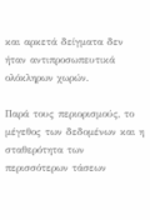και αρκετά δείγματα δεν ήταν αντιπροσωπευτικά ολόκληρων χωρών.

Παρά τους περιορισμούς, το μέγεθος των δεδομένων και η σταθερότητα των περισσότερων τάσεων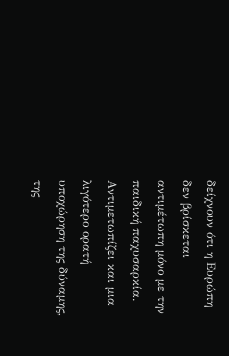δείχνουν ότι η Ευρώπη δεν βρίσκεται αντιμέτωπη μόνο με την παιδική παχυσαρκία. Αντιμετωπίζει και μια λιγότερο ορατή υποχώρηση της δύναμης, της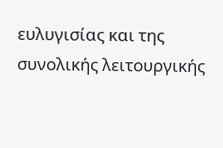ευλυγισίας και της συνολικής λειτουργικής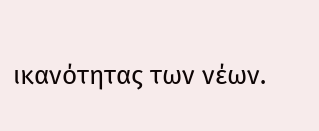ικανότητας των νέων.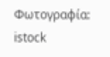Φωτογραφία: istock